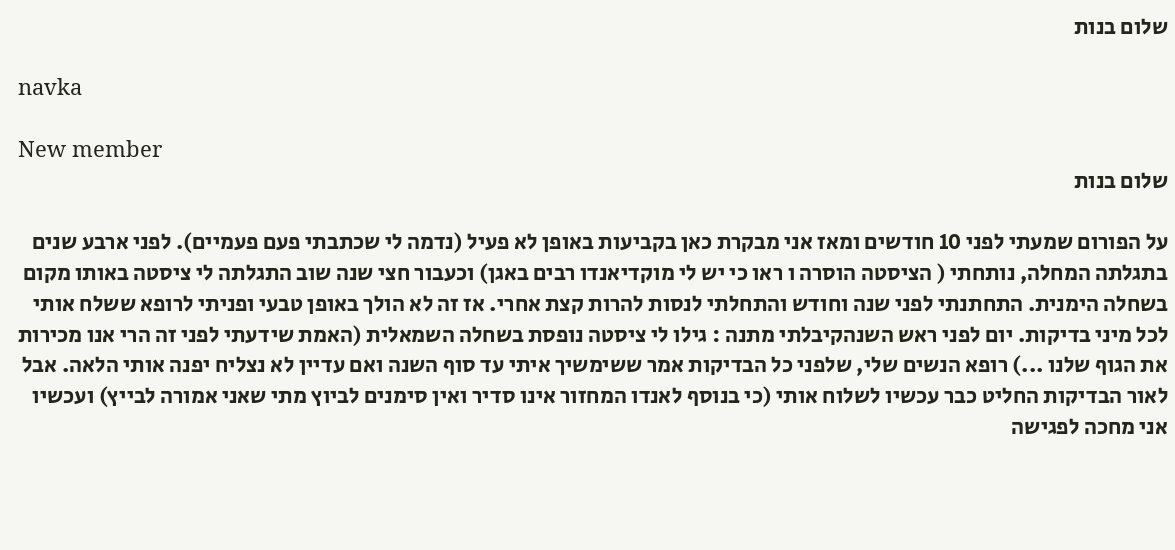שלום בנות

navka

New member
שלום בנות

על הפורום שמעתי לפני 10 חודשים ומאז אני מבקרת כאן בקביעות באופן לא פעיל (נדמה לי שכתבתי פעם פעמיים). לפני ארבע שנים בתגלתה המחלה, נותחתי ( הציסטה הוסרה ו ראו כי יש לי מוקדיאנדו רבים באגן) וכעבור חצי שנה שוב התגלתה לי ציסטה באותו מקום בשחלה הימנית. התחתנתי לפני שנה וחודש והתחלתי לנסות להרות קצת אחרי. אז זה לא הולך באופן טבעי ופניתי לרופא ששלח אותי לכל מיני בדיקות. יום לפני ראש השנהקיבלתי מתנה : גילו לי ציסטה נופסת בשחלה השמאלית (האמת שידעתי לפני זה הרי אנו מכירות את הגוף שלנו ...) רופא הנשים שלי, שלפני כל הבדיקות אמר ששימשיך איתי עד סוף השנה ואם עדיין לא נצליח יפנה אותי הלאה. אבל לאור הבדיקות החליט כבר עכשיו לשלוח אותי (כי בנוסף לאנדו המחזור אינו סדיר ואין סימנים לביוץ מתי שאני אמורה לבייץ) ועכשיו אני מחכה לפגישה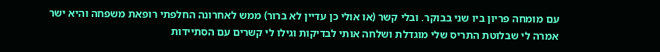עם מומחה פריון ביו שני בבוקר. ובלי קשר (או אולי כן עדיין לא ברור) ממש לאחרונה החלפתי רופאת משפחה והיא ישר אמרה לי שבלוטת התריס שלי מוגדלת ושלחה אותי לבדיקות וגילו לי קשרים עם הסתיידות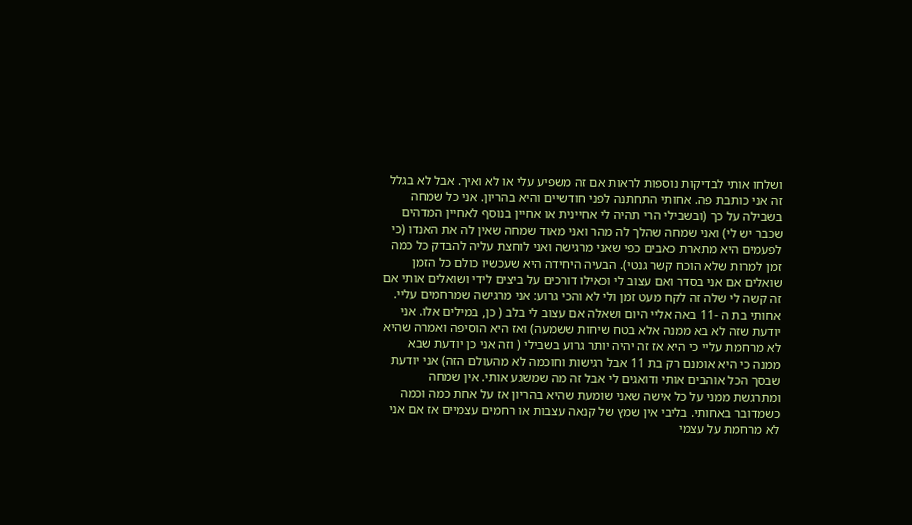ושלחו אותי לבדיקות נוספות לראות אם זה משפיע עלי או לא ואיך. אבל לא בגלל זה אני כותבת פה. אחותי התחתנה לפני חודשיים והיא בהריון. אני כל שמחה בשבילה על כך (ובשבילי הרי תהיה לי אחיינית או אחיין בנוסף לאחיין המדהים שכבר יש לי) ואני שמחה שהלך לה מהר ואני מאוד שמחה שאין לה את האנדו (כי לפעמים היא מתארת כאבים כפי שאני מרגישה ואני לוחצת עליה להבדק כל כמה זמן למרות שלא הוכח קשר גנטי). הבעיה היחידה היא שעכשיו כולם כל הזמן שואלים אם אני בסדר ואם עצוב לי וכאילו דורכים על ביצים לידי ושואלים אותי אם זה קשה לי שלה זה לקח מעט זמן ולי לא והכי גרוע: אני מרגישה שמרחמים עליי. אחותי בת ה -11 באה אליי היום ושאלה אם עצוב לי בלב ( כן, במילים אלו. אני יודעת שזה לא בא ממנה אלא בטח שיחות ששמעה) ואז היא הוסיפה ואמרה שהיא לא מרחמת עליי כי היא אז זה יהיה יותר גרוע בשבילי ( וזה אני כן יודעת שבא ממנה כי היא אומנם רק בת 11 אבל רגישות וחוכמה לא מהעולם הזה) אני יודעת שבסך הכל אוהבים אותי ודואגים לי אבל זה מה שמשגע אותי. אין שמחה ומתרגשת ממני על כל אישה שאני שומעת שהיא בהריון אז על אחת כמה וכמה כשמדובר באחותי. בליבי אין שמץ של קנאה עצבות או רחמים עצמיים אז אם אני לא מרחמת על עצמי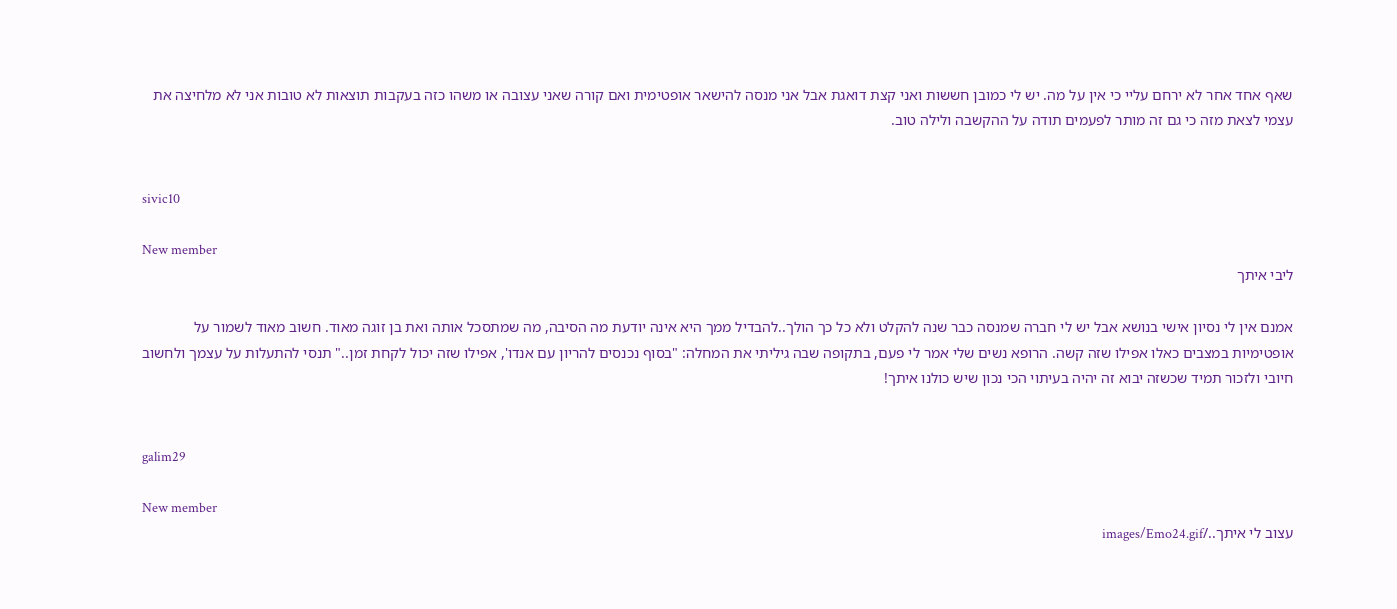שאף אחד אחר לא ירחם עליי כי אין על מה. יש לי כמובן חששות ואני קצת דואגת אבל אני מנסה להישאר אופטימית ואם קורה שאני עצובה או משהו כזה בעקבות תוצאות לא טובות אני לא מלחיצה את עצמי לצאת מזה כי גם זה מותר לפעמים תודה על ההקשבה ולילה טוב.


sivic10

New member
ליבי איתך

אמנם אין לי נסיון אישי בנושא אבל יש לי חברה שמנסה כבר שנה להקלט ולא כל כך הולך..להבדיל ממך היא אינה יודעת מה הסיבה, מה שמתסכל אותה ואת בן זוגה מאוד. חשוב מאוד לשמור על אופטימיות במצבים כאלו אפילו שזה קשה. הרופא נשים שלי אמר לי פעם, בתקופה שבה גיליתי את המחלה: "בסוף נכנסים להריון עם אנדו', אפילו שזה יכול לקחת זמן.." תנסי להתעלות על עצמך ולחשוב חיובי ולזכור תמיד שכשזה יבוא זה יהיה בעיתוי הכי נכון שיש כולנו איתך!


galim29

New member
עצוב לי איתך../images/Emo24.gif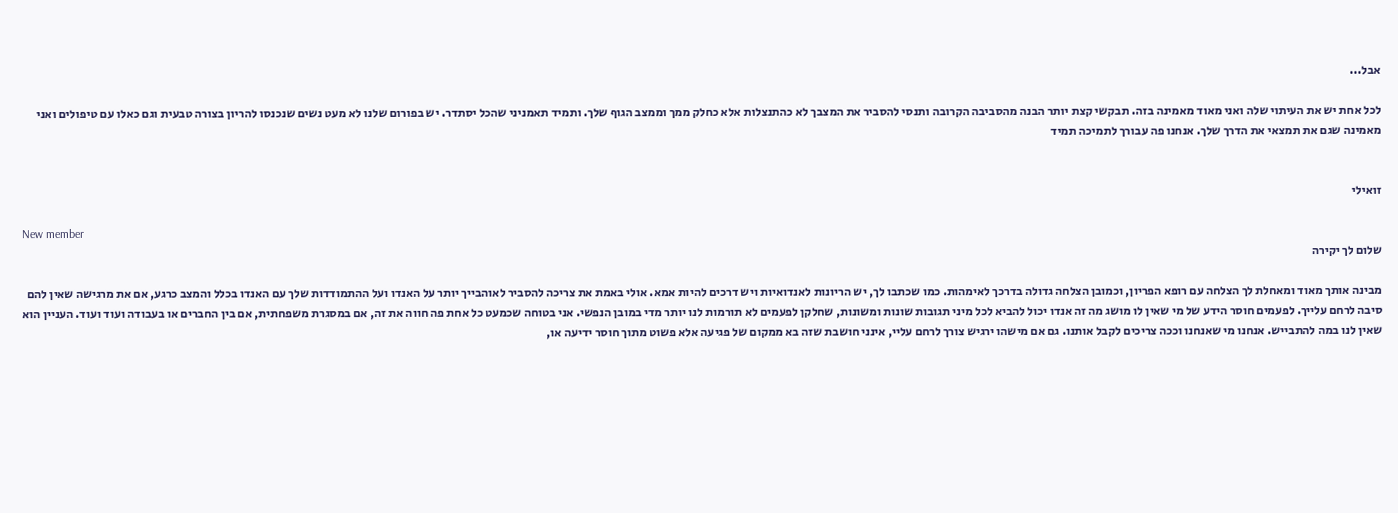אבל...

לכל אחת יש את העיתוי שלה ואני מאוד מאמינה בזה. תבקשי קצת יותר הבנה מהסביבה הקרובה ותנסי להסביר את המצבך לא כהתנצלות אלא כחלק ממך וממצב הגוף שלך. ותמיד תאמניני שהכל יסתדר. יש בפורום שלנו לא מעט נשים שנכנסו להריון בצורה טבעית וגם כאלו עם טיפולים ואני מאמינה שגם את תמצאי את הדרך שלך. אנחנו פה עבורך לתמיכה תמיד


זואילי

New member
שלום לך יקירה

מבינה אותך מאוד ומאחלת לך הצלחה עם רופא הפריון, וכמובן הצלחה גדולה בדרכך לאימהות. כמו שכתבו לך, יש הריונות לאנדואיות ויש דרכים להיות אמא. אולי באמת את צריכה להסביר לאוהבייך יותר על האנדו ועל ההתמודדות שלך עם האנדו בכלל והמצב כרגע, אם את מרגישה שאין להם סיבה לרחם עלייך. לפעמים חוסר הידע של מי שאין לו מושג מה זה אנדו יכול להביא לכל מיני תגובות שונות ומשונות, שחלקן לפעמים לא תורמות לנו יותר מדי במובן הנפשי. אני בטוחה שכמעט כל אחת פה חווה את זה, אם במסגרת משפחתית, אם בין החברים או בעבודה ועוד ועוד. העניין הוא שאין לנו במה להתבייש. אנחנו מי שאנחנו וככה צריכים לקבל אותנו. גם אם מישהו ירגיש צורך לרחם עליי, אינני חושבת שזה בא ממקום של פגיעה אלא פשוט מתוך חוסר ידיעה או,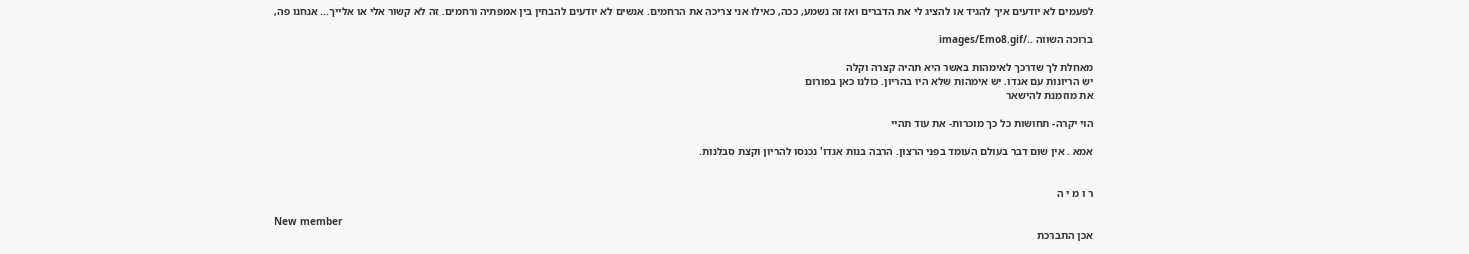לפעמים לא יודעים איך להגיד או להציג לי את הדברים ואז זה נשמע, ככה, כאילו אני צריכה את הרחמים. אנשים לא יודעים להבחין בין אמפתיה ורחמים. זה לא קשור אלי או אלייך... אנחנו פה,

ברוכה השווה ../images/Emo8.gif

מאחלת לך שדרכך לאימהות באשר היא תהיה קצרה וקלה
יש הריונות עם אנדו. יש אימהות שלא היו בהריון. כולנו כאן בפורום
את מוזמנת להישאר

הוי יקרה- תחושות כל כך מוכרות- את עוד תהיי

אמא . אין שום דבר בעולם העומד בפני הרצון. הרבה בנות אנדו' נכנסו להריון וקצת סבלנות.


ר ו מ י ה

New member
אכן התברכת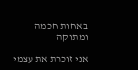באחות חכמה ומתוקה

אני זוכרת את עצמי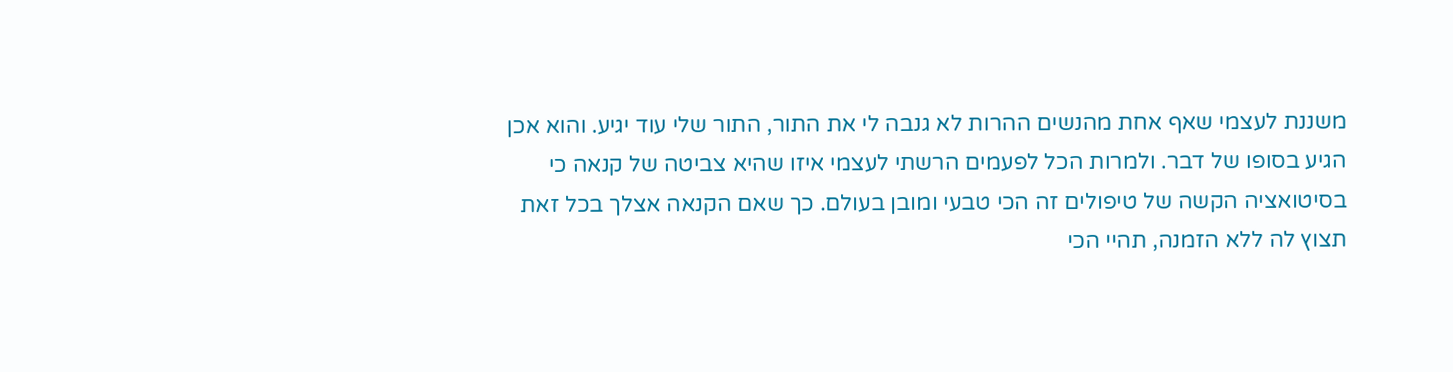משננת לעצמי שאף אחת מהנשים ההרות לא גנבה לי את התור, התור שלי עוד יגיע. והוא אכן הגיע בסופו של דבר. ולמרות הכל לפעמים הרשתי לעצמי איזו שהיא צביטה של קנאה כי בסיטואציה הקשה של טיפולים זה הכי טבעי ומובן בעולם. כך שאם הקנאה אצלך בכל זאת תצוץ לה ללא הזמנה, תהיי הכי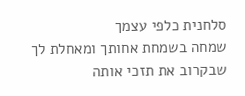סלחנית כלפי עצמך
שמחה בשמחת אחותך ומאחלת לך שבקרוב את תזכי אותה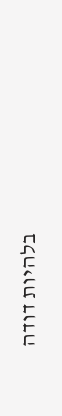בלהיות דודה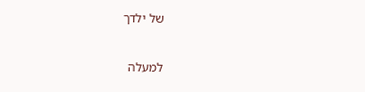של ילדך

למעלה